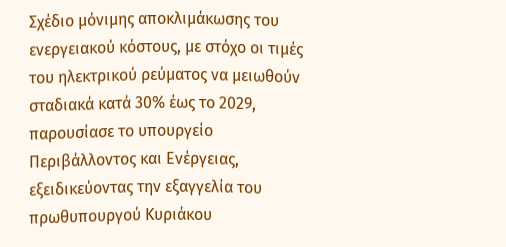Σχέδιο μόνιμης αποκλιμάκωσης του ενεργειακού κόστους, με στόχο οι τιμές του ηλεκτρικού ρεύματος να μειωθούν σταδιακά κατά 30% έως το 2029, παρουσίασε το υπουργείο Περιβάλλοντος και Ενέργειας, εξειδικεύοντας την εξαγγελία του πρωθυπουργού Κυριάκου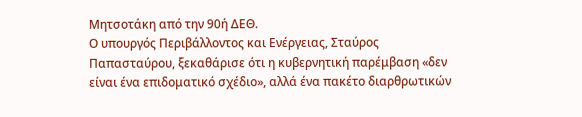Μητσοτάκη από την 90ή ΔΕΘ.
Ο υπουργός Περιβάλλοντος και Ενέργειας, Σταύρος Παπασταύρου, ξεκαθάρισε ότι η κυβερνητική παρέμβαση «δεν είναι ένα επιδοματικό σχέδιο», αλλά ένα πακέτο διαρθρωτικών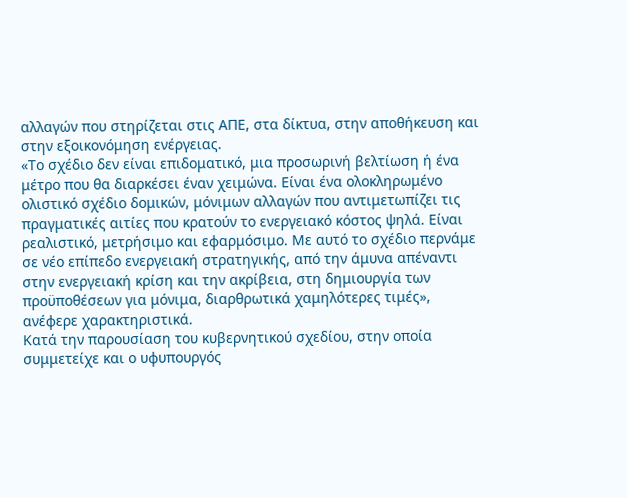αλλαγών που στηρίζεται στις ΑΠΕ, στα δίκτυα, στην αποθήκευση και στην εξοικονόμηση ενέργειας.
«Το σχέδιο δεν είναι επιδοματικό, μια προσωρινή βελτίωση ή ένα μέτρο που θα διαρκέσει έναν χειμώνα. Είναι ένα ολοκληρωμένο ολιστικό σχέδιο δομικών, μόνιμων αλλαγών που αντιμετωπίζει τις πραγματικές αιτίες που κρατούν το ενεργειακό κόστος ψηλά. Είναι ρεαλιστικό, μετρήσιμο και εφαρμόσιμο. Με αυτό το σχέδιο περνάμε σε νέο επίπεδο ενεργειακή στρατηγικής, από την άμυνα απέναντι στην ενεργειακή κρίση και την ακρίβεια, στη δημιουργία των προϋποθέσεων για μόνιμα, διαρθρωτικά χαμηλότερες τιμές», ανέφερε χαρακτηριστικά.
Κατά την παρουσίαση του κυβερνητικού σχεδίου, στην οποία συμμετείχε και ο υφυπουργός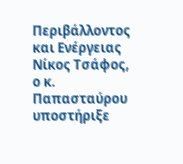Περιβάλλοντος και Ενέργειας Νίκος Τσάφος, ο κ. Παπασταύρου υποστήριξε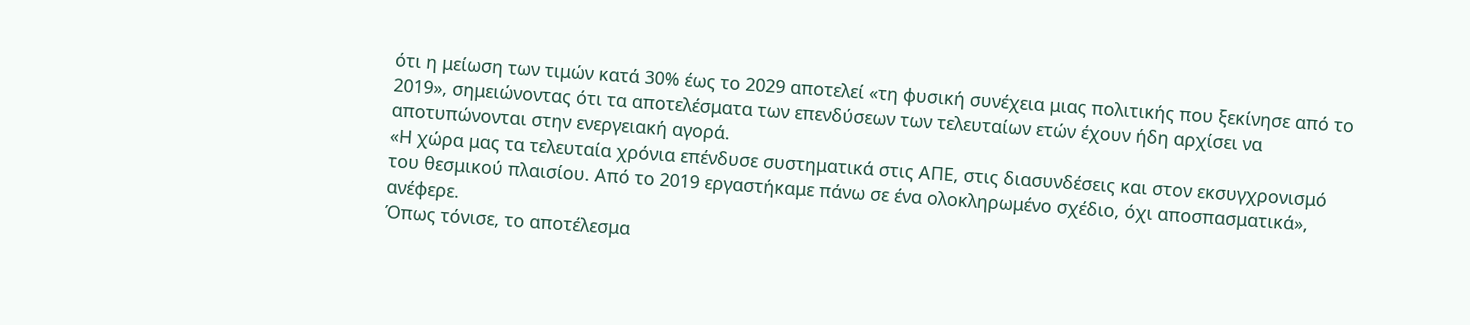ότι η μείωση των τιμών κατά 30% έως το 2029 αποτελεί «τη φυσική συνέχεια μιας πολιτικής που ξεκίνησε από το 2019», σημειώνοντας ότι τα αποτελέσματα των επενδύσεων των τελευταίων ετών έχουν ήδη αρχίσει να αποτυπώνονται στην ενεργειακή αγορά.
«Η χώρα μας τα τελευταία χρόνια επένδυσε συστηματικά στις ΑΠΕ, στις διασυνδέσεις και στον εκσυγχρονισμό του θεσμικού πλαισίου. Από το 2019 εργαστήκαμε πάνω σε ένα ολοκληρωμένο σχέδιο, όχι αποσπασματικά», ανέφερε.
Όπως τόνισε, το αποτέλεσμα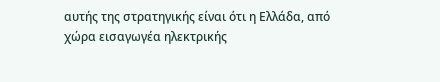αυτής της στρατηγικής είναι ότι η Ελλάδα, από χώρα εισαγωγέα ηλεκτρικής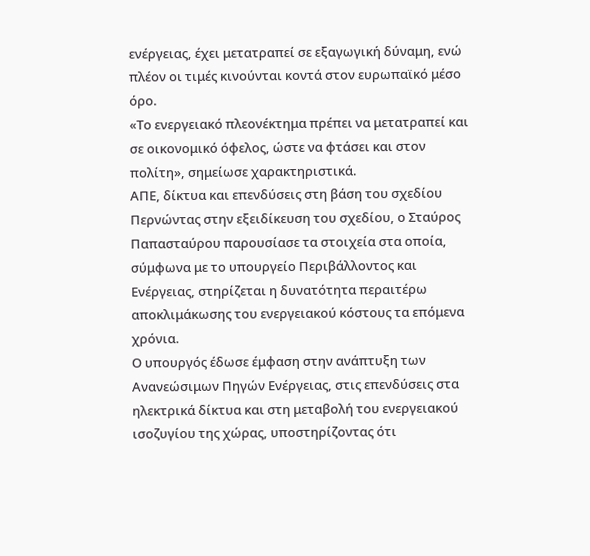ενέργειας, έχει μετατραπεί σε εξαγωγική δύναμη, ενώ πλέον οι τιμές κινούνται κοντά στον ευρωπαϊκό μέσο όρο.
«Το ενεργειακό πλεονέκτημα πρέπει να μετατραπεί και σε οικονομικό όφελος, ώστε να φτάσει και στον πολίτη», σημείωσε χαρακτηριστικά.
ΑΠΕ, δίκτυα και επενδύσεις στη βάση του σχεδίου
Περνώντας στην εξειδίκευση του σχεδίου, ο Σταύρος Παπασταύρου παρουσίασε τα στοιχεία στα οποία, σύμφωνα με το υπουργείο Περιβάλλοντος και Ενέργειας, στηρίζεται η δυνατότητα περαιτέρω αποκλιμάκωσης του ενεργειακού κόστους τα επόμενα χρόνια.
Ο υπουργός έδωσε έμφαση στην ανάπτυξη των Ανανεώσιμων Πηγών Ενέργειας, στις επενδύσεις στα ηλεκτρικά δίκτυα και στη μεταβολή του ενεργειακού ισοζυγίου της χώρας, υποστηρίζοντας ότι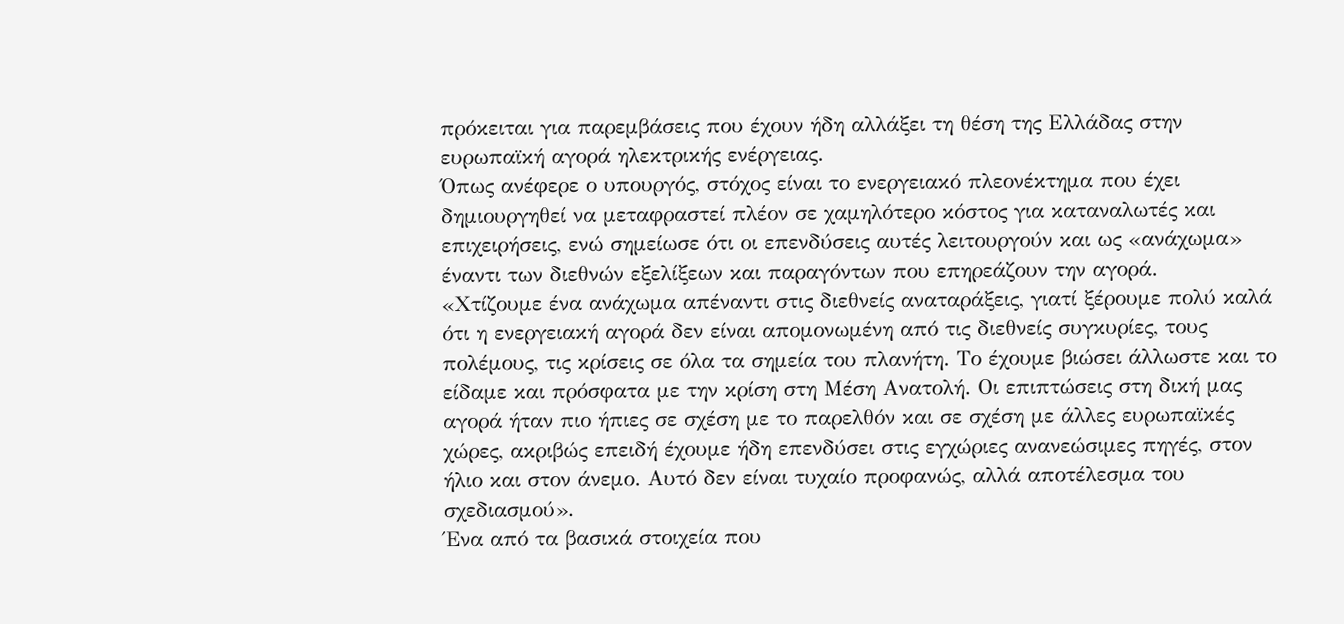πρόκειται για παρεμβάσεις που έχουν ήδη αλλάξει τη θέση της Ελλάδας στην ευρωπαϊκή αγορά ηλεκτρικής ενέργειας.
Όπως ανέφερε ο υπουργός, στόχος είναι το ενεργειακό πλεονέκτημα που έχει δημιουργηθεί να μεταφραστεί πλέον σε χαμηλότερο κόστος για καταναλωτές και επιχειρήσεις, ενώ σημείωσε ότι οι επενδύσεις αυτές λειτουργούν και ως «ανάχωμα» έναντι των διεθνών εξελίξεων και παραγόντων που επηρεάζουν την αγορά.
«Χτίζουμε ένα ανάχωμα απέναντι στις διεθνείς αναταράξεις, γιατί ξέρουμε πολύ καλά ότι η ενεργειακή αγορά δεν είναι απομονωμένη από τις διεθνείς συγκυρίες, τους πολέμους, τις κρίσεις σε όλα τα σημεία του πλανήτη. Το έχουμε βιώσει άλλωστε και το είδαμε και πρόσφατα με την κρίση στη Μέση Ανατολή. Οι επιπτώσεις στη δική μας αγορά ήταν πιο ήπιες σε σχέση με το παρελθόν και σε σχέση με άλλες ευρωπαϊκές χώρες, ακριβώς επειδή έχουμε ήδη επενδύσει στις εγχώριες ανανεώσιμες πηγές, στον ήλιο και στον άνεμο. Αυτό δεν είναι τυχαίο προφανώς, αλλά αποτέλεσμα του σχεδιασμού».
Ένα από τα βασικά στοιχεία που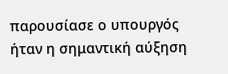παρουσίασε ο υπουργός ήταν η σημαντική αύξηση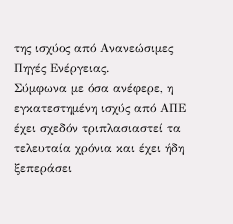της ισχύος από Ανανεώσιμες Πηγές Ενέργειας.
Σύμφωνα με όσα ανέφερε, η εγκατεστημένη ισχύς από ΑΠΕ έχει σχεδόν τριπλασιαστεί τα τελευταία χρόνια και έχει ήδη ξεπεράσει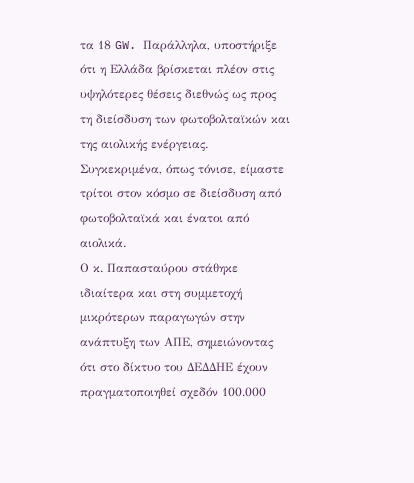τα 18 GW. Παράλληλα, υποστήριξε ότι η Ελλάδα βρίσκεται πλέον στις υψηλότερες θέσεις διεθνώς ως προς τη διείσδυση των φωτοβολταϊκών και της αιολικής ενέργειας. Συγκεκριμένα, όπως τόνισε, είμαστε τρίτοι στον κόσμο σε διείσδυση από φωτοβολταϊκά και ένατοι από αιολικά.
Ο κ. Παπασταύρου στάθηκε ιδιαίτερα και στη συμμετοχή μικρότερων παραγωγών στην ανάπτυξη των ΑΠΕ, σημειώνοντας ότι στο δίκτυο του ΔΕΔΔΗΕ έχουν πραγματοποιηθεί σχεδόν 100.000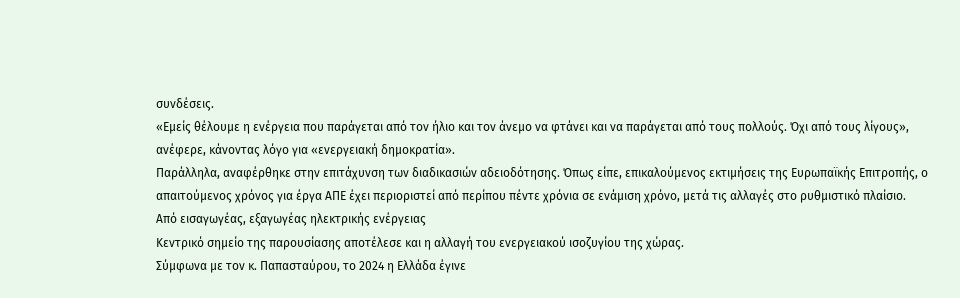συνδέσεις.
«Εμείς θέλουμε η ενέργεια που παράγεται από τον ήλιο και τον άνεμο να φτάνει και να παράγεται από τους πολλούς. Όχι από τους λίγους», ανέφερε, κάνοντας λόγο για «ενεργειακή δημοκρατία».
Παράλληλα, αναφέρθηκε στην επιτάχυνση των διαδικασιών αδειοδότησης. Όπως είπε, επικαλούμενος εκτιμήσεις της Ευρωπαϊκής Επιτροπής, ο απαιτούμενος χρόνος για έργα ΑΠΕ έχει περιοριστεί από περίπου πέντε χρόνια σε ενάμιση χρόνο, μετά τις αλλαγές στο ρυθμιστικό πλαίσιο.
Από εισαγωγέας, εξαγωγέας ηλεκτρικής ενέργειας
Κεντρικό σημείο της παρουσίασης αποτέλεσε και η αλλαγή του ενεργειακού ισοζυγίου της χώρας.
Σύμφωνα με τον κ. Παπασταύρου, το 2024 η Ελλάδα έγινε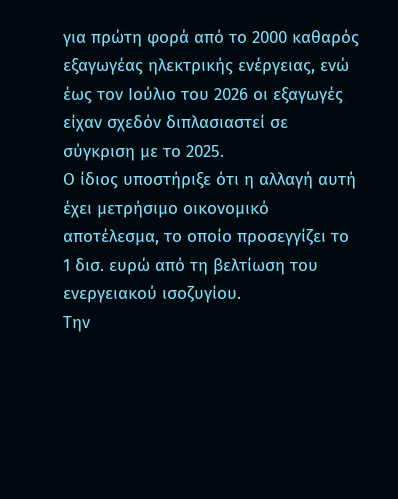για πρώτη φορά από το 2000 καθαρός εξαγωγέας ηλεκτρικής ενέργειας, ενώ έως τον Ιούλιο του 2026 οι εξαγωγές είχαν σχεδόν διπλασιαστεί σε σύγκριση με το 2025.
Ο ίδιος υποστήριξε ότι η αλλαγή αυτή έχει μετρήσιμο οικονομικό αποτέλεσμα, το οποίο προσεγγίζει το 1 δισ. ευρώ από τη βελτίωση του ενεργειακού ισοζυγίου.
Την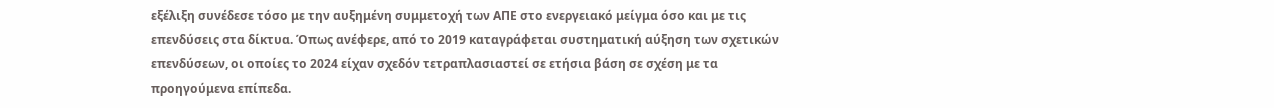εξέλιξη συνέδεσε τόσο με την αυξημένη συμμετοχή των ΑΠΕ στο ενεργειακό μείγμα όσο και με τις επενδύσεις στα δίκτυα. Όπως ανέφερε, από το 2019 καταγράφεται συστηματική αύξηση των σχετικών επενδύσεων, οι οποίες το 2024 είχαν σχεδόν τετραπλασιαστεί σε ετήσια βάση σε σχέση με τα προηγούμενα επίπεδα.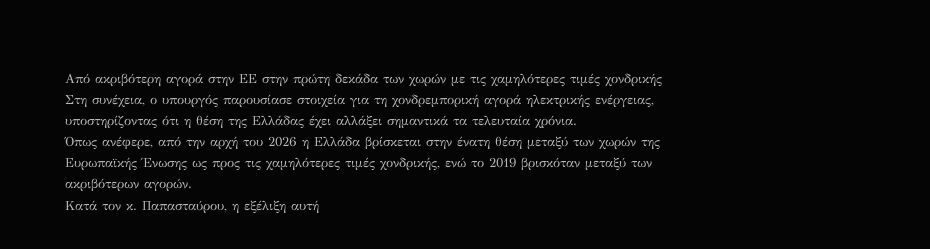Από ακριβότερη αγορά στην ΕΕ στην πρώτη δεκάδα των χωρών με τις χαμηλότερες τιμές χονδρικής
Στη συνέχεια, ο υπουργός παρουσίασε στοιχεία για τη χονδρεμπορική αγορά ηλεκτρικής ενέργειας, υποστηρίζοντας ότι η θέση της Ελλάδας έχει αλλάξει σημαντικά τα τελευταία χρόνια.
Όπως ανέφερε, από την αρχή του 2026 η Ελλάδα βρίσκεται στην ένατη θέση μεταξύ των χωρών της Ευρωπαϊκής Ένωσης ως προς τις χαμηλότερες τιμές χονδρικής, ενώ το 2019 βρισκόταν μεταξύ των ακριβότερων αγορών.
Κατά τον κ. Παπασταύρου, η εξέλιξη αυτή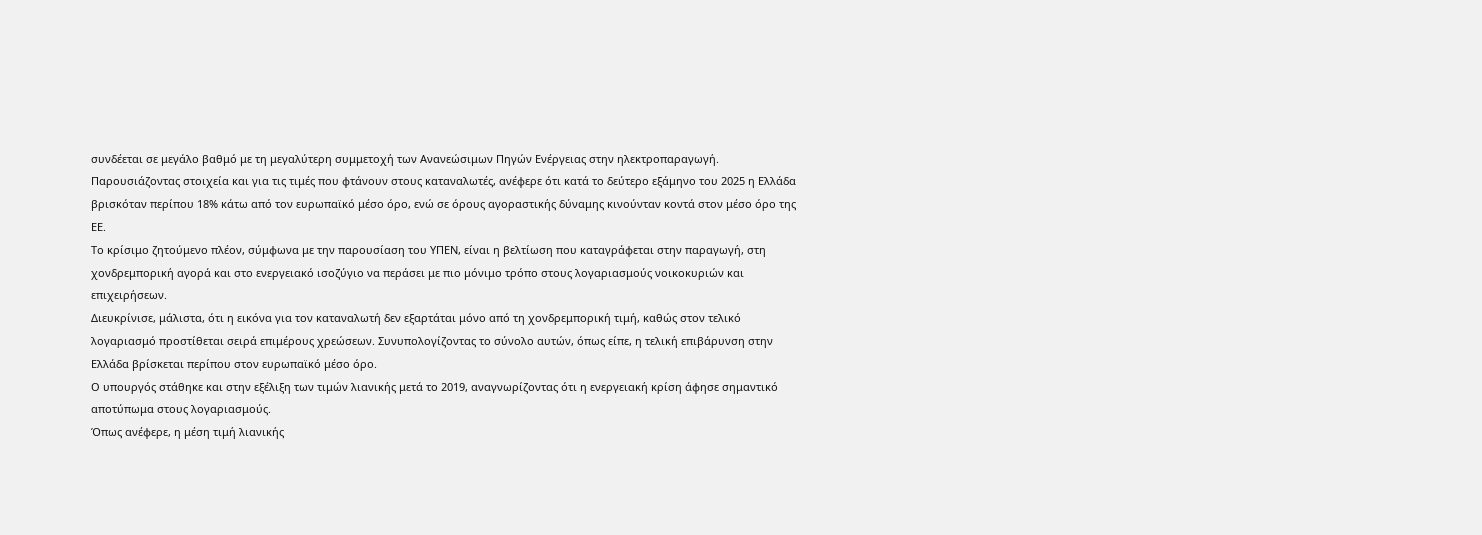συνδέεται σε μεγάλο βαθμό με τη μεγαλύτερη συμμετοχή των Ανανεώσιμων Πηγών Ενέργειας στην ηλεκτροπαραγωγή.
Παρουσιάζοντας στοιχεία και για τις τιμές που φτάνουν στους καταναλωτές, ανέφερε ότι κατά το δεύτερο εξάμηνο του 2025 η Ελλάδα βρισκόταν περίπου 18% κάτω από τον ευρωπαϊκό μέσο όρο, ενώ σε όρους αγοραστικής δύναμης κινούνταν κοντά στον μέσο όρο της ΕΕ.
Το κρίσιμο ζητούμενο πλέον, σύμφωνα με την παρουσίαση του ΥΠΕΝ, είναι η βελτίωση που καταγράφεται στην παραγωγή, στη χονδρεμπορική αγορά και στο ενεργειακό ισοζύγιο να περάσει με πιο μόνιμο τρόπο στους λογαριασμούς νοικοκυριών και επιχειρήσεων.
Διευκρίνισε, μάλιστα, ότι η εικόνα για τον καταναλωτή δεν εξαρτάται μόνο από τη χονδρεμπορική τιμή, καθώς στον τελικό λογαριασμό προστίθεται σειρά επιμέρους χρεώσεων. Συνυπολογίζοντας το σύνολο αυτών, όπως είπε, η τελική επιβάρυνση στην Ελλάδα βρίσκεται περίπου στον ευρωπαϊκό μέσο όρο.
Ο υπουργός στάθηκε και στην εξέλιξη των τιμών λιανικής μετά το 2019, αναγνωρίζοντας ότι η ενεργειακή κρίση άφησε σημαντικό αποτύπωμα στους λογαριασμούς.
Όπως ανέφερε, η μέση τιμή λιανικής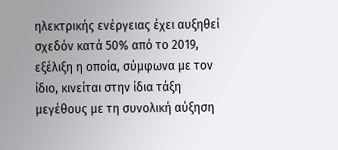ηλεκτρικής ενέργειας έχει αυξηθεί σχεδόν κατά 50% από το 2019, εξέλιξη η οποία, σύμφωνα με τον ίδιο, κινείται στην ίδια τάξη μεγέθους με τη συνολική αύξηση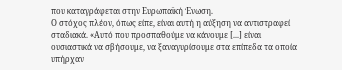που καταγράφεται στην Ευρωπαϊκή Ένωση.
Ο στόχος πλέον, όπως είπε, είναι αυτή η αύξηση να αντιστραφεί σταδιακά. «Αυτό που προσπαθούμε να κάνουμε [...] είναι ουσιαστικά να σβήσουμε, να ξαναγυρίσουμε στα επίπεδα τα οποία υπήρχαν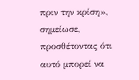πριν την κρίση», σημείωσε, προσθέτοντας ότι αυτό μπορεί να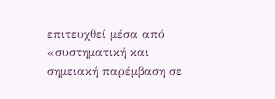επιτευχθεί μέσα από «συστηματική και σημειακή παρέμβαση σε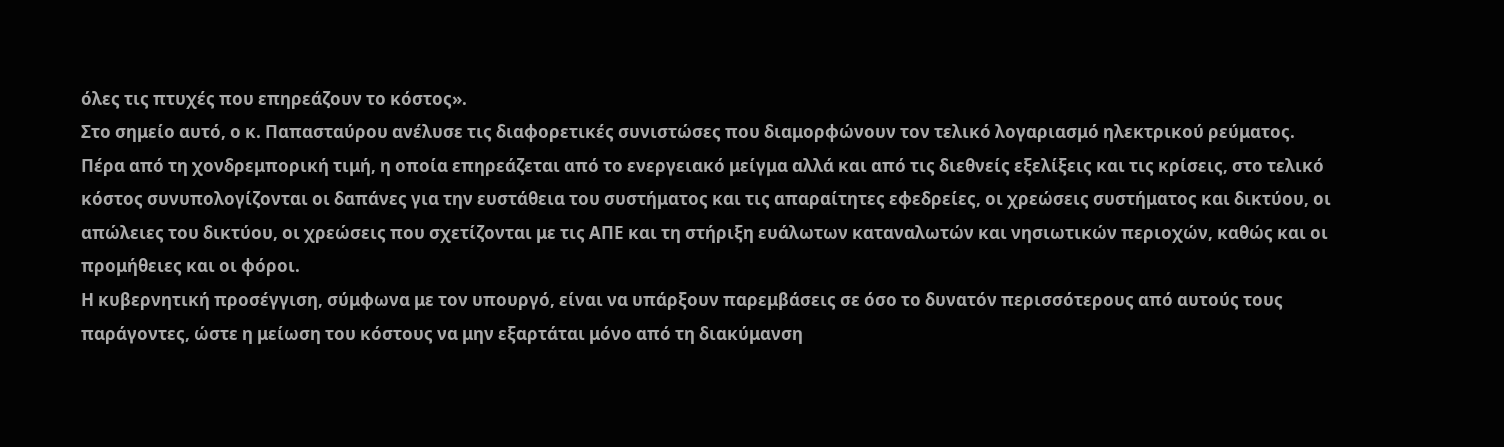όλες τις πτυχές που επηρεάζουν το κόστος».
Στο σημείο αυτό, ο κ. Παπασταύρου ανέλυσε τις διαφορετικές συνιστώσες που διαμορφώνουν τον τελικό λογαριασμό ηλεκτρικού ρεύματος.
Πέρα από τη χονδρεμπορική τιμή, η οποία επηρεάζεται από το ενεργειακό μείγμα αλλά και από τις διεθνείς εξελίξεις και τις κρίσεις, στο τελικό κόστος συνυπολογίζονται οι δαπάνες για την ευστάθεια του συστήματος και τις απαραίτητες εφεδρείες, οι χρεώσεις συστήματος και δικτύου, οι απώλειες του δικτύου, οι χρεώσεις που σχετίζονται με τις ΑΠΕ και τη στήριξη ευάλωτων καταναλωτών και νησιωτικών περιοχών, καθώς και οι προμήθειες και οι φόροι.
Η κυβερνητική προσέγγιση, σύμφωνα με τον υπουργό, είναι να υπάρξουν παρεμβάσεις σε όσο το δυνατόν περισσότερους από αυτούς τους παράγοντες, ώστε η μείωση του κόστους να μην εξαρτάται μόνο από τη διακύμανση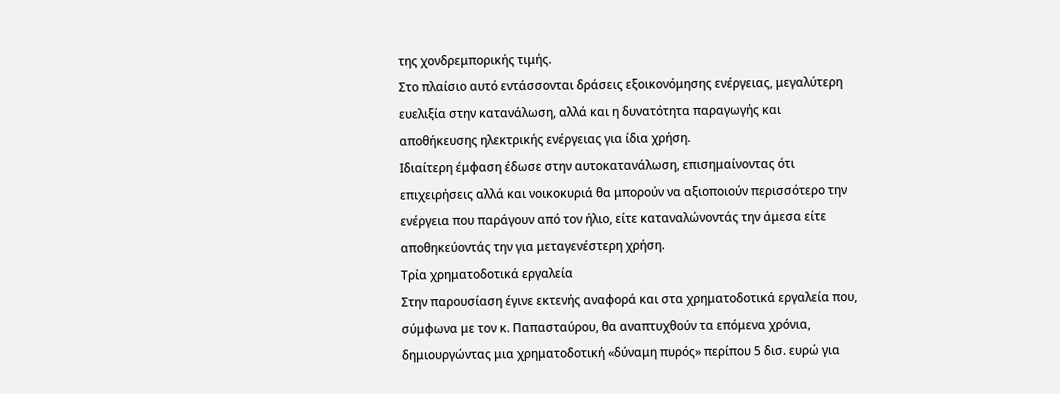της χονδρεμπορικής τιμής.
Στο πλαίσιο αυτό εντάσσονται δράσεις εξοικονόμησης ενέργειας, μεγαλύτερη ευελιξία στην κατανάλωση, αλλά και η δυνατότητα παραγωγής και αποθήκευσης ηλεκτρικής ενέργειας για ίδια χρήση.
Ιδιαίτερη έμφαση έδωσε στην αυτοκατανάλωση, επισημαίνοντας ότι επιχειρήσεις αλλά και νοικοκυριά θα μπορούν να αξιοποιούν περισσότερο την ενέργεια που παράγουν από τον ήλιο, είτε καταναλώνοντάς την άμεσα είτε αποθηκεύοντάς την για μεταγενέστερη χρήση.
Τρία χρηματοδοτικά εργαλεία
Στην παρουσίαση έγινε εκτενής αναφορά και στα χρηματοδοτικά εργαλεία που, σύμφωνα με τον κ. Παπασταύρου, θα αναπτυχθούν τα επόμενα χρόνια, δημιουργώντας μια χρηματοδοτική «δύναμη πυρός» περίπου 5 δισ. ευρώ για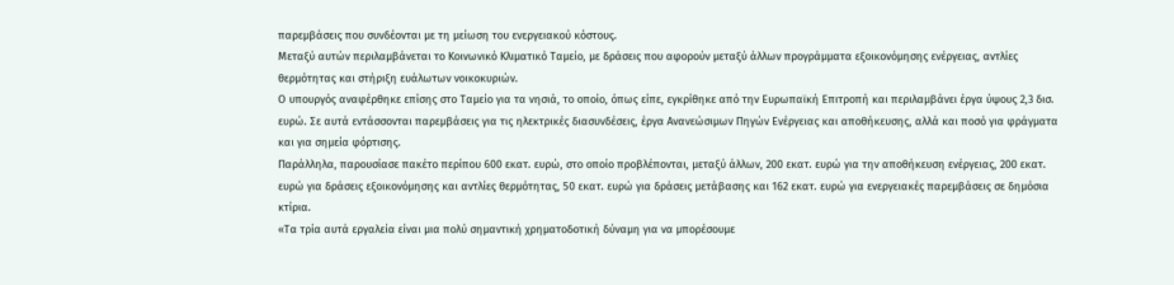παρεμβάσεις που συνδέονται με τη μείωση του ενεργειακού κόστους.
Μεταξύ αυτών περιλαμβάνεται το Κοινωνικό Κλιματικό Ταμείο, με δράσεις που αφορούν μεταξύ άλλων προγράμματα εξοικονόμησης ενέργειας, αντλίες θερμότητας και στήριξη ευάλωτων νοικοκυριών.
Ο υπουργός αναφέρθηκε επίσης στο Ταμείο για τα νησιά, το οποίο, όπως είπε, εγκρίθηκε από την Ευρωπαϊκή Επιτροπή και περιλαμβάνει έργα ύψους 2,3 δισ. ευρώ. Σε αυτά εντάσσονται παρεμβάσεις για τις ηλεκτρικές διασυνδέσεις, έργα Ανανεώσιμων Πηγών Ενέργειας και αποθήκευσης, αλλά και ποσό για φράγματα και για σημεία φόρτισης.
Παράλληλα, παρουσίασε πακέτο περίπου 600 εκατ. ευρώ, στο οποίο προβλέπονται, μεταξύ άλλων, 200 εκατ. ευρώ για την αποθήκευση ενέργειας, 200 εκατ. ευρώ για δράσεις εξοικονόμησης και αντλίες θερμότητας, 50 εκατ. ευρώ για δράσεις μετάβασης και 162 εκατ. ευρώ για ενεργειακές παρεμβάσεις σε δημόσια κτίρια.
«Τα τρία αυτά εργαλεία είναι μια πολύ σημαντική χρηματοδοτική δύναμη για να μπορέσουμε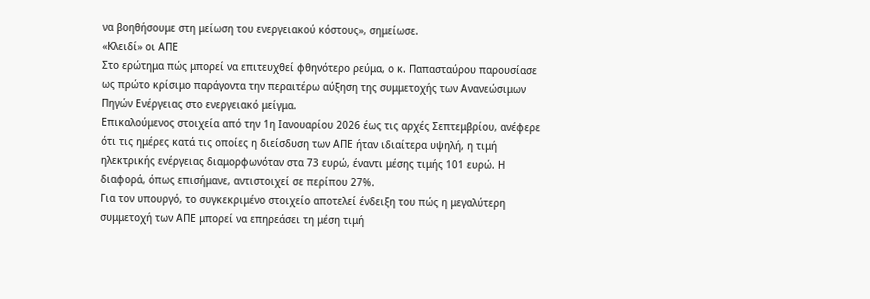να βοηθήσουμε στη μείωση του ενεργειακού κόστους», σημείωσε.
«Κλειδί» οι ΑΠΕ
Στο ερώτημα πώς μπορεί να επιτευχθεί φθηνότερο ρεύμα, ο κ. Παπασταύρου παρουσίασε ως πρώτο κρίσιμο παράγοντα την περαιτέρω αύξηση της συμμετοχής των Ανανεώσιμων Πηγών Ενέργειας στο ενεργειακό μείγμα.
Επικαλούμενος στοιχεία από την 1η Ιανουαρίου 2026 έως τις αρχές Σεπτεμβρίου, ανέφερε ότι τις ημέρες κατά τις οποίες η διείσδυση των ΑΠΕ ήταν ιδιαίτερα υψηλή, η τιμή ηλεκτρικής ενέργειας διαμορφωνόταν στα 73 ευρώ, έναντι μέσης τιμής 101 ευρώ. Η διαφορά, όπως επισήμανε, αντιστοιχεί σε περίπου 27%.
Για τον υπουργό, το συγκεκριμένο στοιχείο αποτελεί ένδειξη του πώς η μεγαλύτερη συμμετοχή των ΑΠΕ μπορεί να επηρεάσει τη μέση τιμή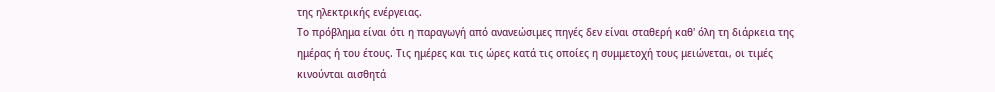της ηλεκτρικής ενέργειας.
Το πρόβλημα είναι ότι η παραγωγή από ανανεώσιμες πηγές δεν είναι σταθερή καθ' όλη τη διάρκεια της ημέρας ή του έτους. Τις ημέρες και τις ώρες κατά τις οποίες η συμμετοχή τους μειώνεται, οι τιμές κινούνται αισθητά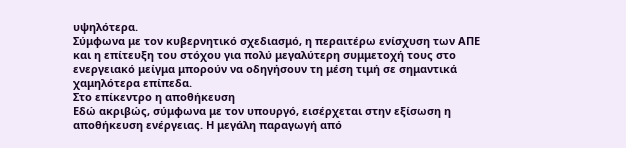υψηλότερα.
Σύμφωνα με τον κυβερνητικό σχεδιασμό, η περαιτέρω ενίσχυση των ΑΠΕ και η επίτευξη του στόχου για πολύ μεγαλύτερη συμμετοχή τους στο ενεργειακό μείγμα μπορούν να οδηγήσουν τη μέση τιμή σε σημαντικά χαμηλότερα επίπεδα.
Στο επίκεντρο η αποθήκευση
Εδώ ακριβώς, σύμφωνα με τον υπουργό, εισέρχεται στην εξίσωση η αποθήκευση ενέργειας. Η μεγάλη παραγωγή από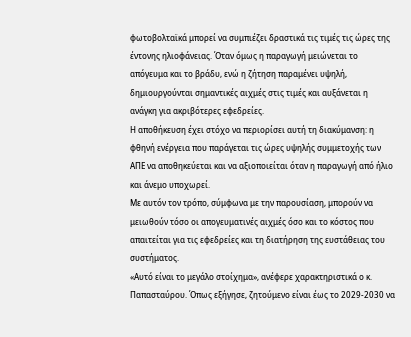φωτοβολταϊκά μπορεί να συμπιέζει δραστικά τις τιμές τις ώρες της έντονης ηλιοφάνειας. Όταν όμως η παραγωγή μειώνεται το απόγευμα και το βράδυ, ενώ η ζήτηση παραμένει υψηλή, δημιουργούνται σημαντικές αιχμές στις τιμές και αυξάνεται η ανάγκη για ακριβότερες εφεδρείες.
Η αποθήκευση έχει στόχο να περιορίσει αυτή τη διακύμανση: η φθηνή ενέργεια που παράγεται τις ώρες υψηλής συμμετοχής των ΑΠΕ να αποθηκεύεται και να αξιοποιείται όταν η παραγωγή από ήλιο και άνεμο υποχωρεί.
Με αυτόν τον τρόπο, σύμφωνα με την παρουσίαση, μπορούν να μειωθούν τόσο οι απογευματινές αιχμές όσο και το κόστος που απαιτείται για τις εφεδρείες και τη διατήρηση της ευστάθειας του συστήματος.
«Αυτό είναι το μεγάλο στοίχημα», ανέφερε χαρακτηριστικά ο κ. Παπασταύρου. Όπως εξήγησε, ζητούμενο είναι έως το 2029-2030 να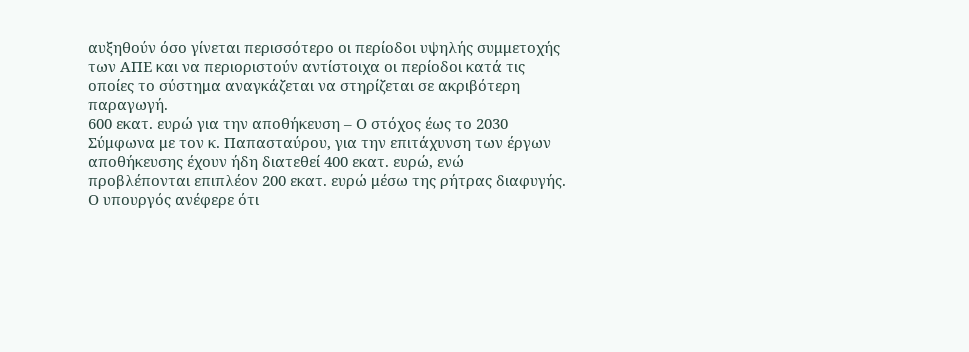αυξηθούν όσο γίνεται περισσότερο οι περίοδοι υψηλής συμμετοχής των ΑΠΕ και να περιοριστούν αντίστοιχα οι περίοδοι κατά τις οποίες το σύστημα αναγκάζεται να στηρίζεται σε ακριβότερη παραγωγή.
600 εκατ. ευρώ για την αποθήκευση – Ο στόχος έως το 2030
Σύμφωνα με τον κ. Παπασταύρου, για την επιτάχυνση των έργων αποθήκευσης έχουν ήδη διατεθεί 400 εκατ. ευρώ, ενώ προβλέπονται επιπλέον 200 εκατ. ευρώ μέσω της ρήτρας διαφυγής.
Ο υπουργός ανέφερε ότι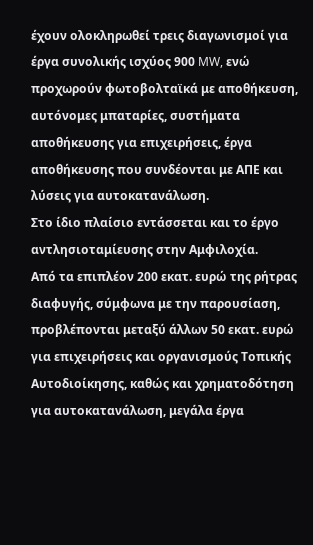έχουν ολοκληρωθεί τρεις διαγωνισμοί για έργα συνολικής ισχύος 900 MW, ενώ προχωρούν φωτοβολταϊκά με αποθήκευση, αυτόνομες μπαταρίες, συστήματα αποθήκευσης για επιχειρήσεις, έργα αποθήκευσης που συνδέονται με ΑΠΕ και λύσεις για αυτοκατανάλωση.
Στο ίδιο πλαίσιο εντάσσεται και το έργο αντλησιοταμίευσης στην Αμφιλοχία.
Από τα επιπλέον 200 εκατ. ευρώ της ρήτρας διαφυγής, σύμφωνα με την παρουσίαση, προβλέπονται μεταξύ άλλων 50 εκατ. ευρώ για επιχειρήσεις και οργανισμούς Τοπικής Αυτοδιοίκησης, καθώς και χρηματοδότηση για αυτοκατανάλωση, μεγάλα έργα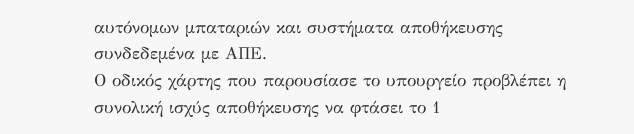αυτόνομων μπαταριών και συστήματα αποθήκευσης συνδεδεμένα με ΑΠΕ.
Ο οδικός χάρτης που παρουσίασε το υπουργείο προβλέπει η συνολική ισχύς αποθήκευσης να φτάσει το 1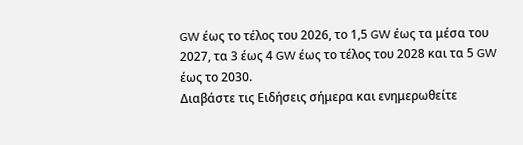GW έως το τέλος του 2026, το 1,5 GW έως τα μέσα του 2027, τα 3 έως 4 GW έως το τέλος του 2028 και τα 5 GW έως το 2030.
Διαβάστε τις Ειδήσεις σήμερα και ενημερωθείτε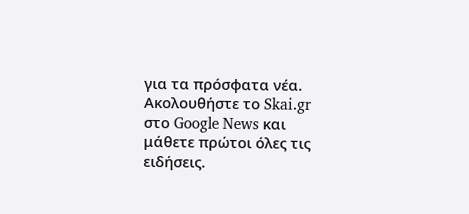για τα πρόσφατα νέα.
Ακολουθήστε το Skai.gr στο Google News και μάθετε πρώτοι όλες τις ειδήσεις.